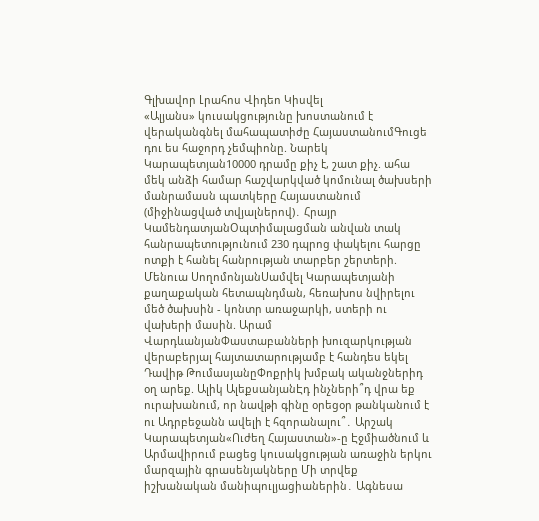Գլխավոր Լրահոս Վիդեո Կիսվել
«Ալյանս» կուսակցությունը խոստանում է վերականգնել մահապատիժը ՀայաստանումԳուցե դու ես հաջորդ չեմպիոնը. Նարեկ Կարապետյան10000 դրամը քիչ է, շատ քիչ. ահա մեկ անձի համար հաշվարկված կոմունալ ծախսերի մանրամասն պատկերը Հայաստանում (միջինացված տվյալներով)․ Հրայր ԿամենդատյանՕպտիմալացման անվան տակ հանրապետությունում 230 դպրոց փակելու հարցը ոտքի է հանել հանրության տարբեր շերտերի. Մենուա ՍողոմոնյանՍամվել Կարապետյանի քաղաքական հետապնդման, հեռախոս նվիրելու մեծ ծախսին - կոնտր առաջարկի, ստերի ու վախերի մասին. Արամ ՎարդևանյանՓաստաբանների խուզարկության վերաբերյալ հայտատարությամբ է հանդես եկել Դավիթ ԹումասյանըՓոքրիկ խմբակ ականջներիդ օղ արեք. Ալիկ ԱլեքսանյանԷդ ինչների՞դ վրա եք ուրախանում, որ նավթի գինը օրեցօր թանկանում է ու Ադրբեջանն ավելի է հզորանալու՞․ Արշակ Կարապետյան«Ուժեղ Հայաստան»-ը Էջմիածնում և Արմավիրում բացեց կուսակցության առաջին երկու մարզային գրասենյակները Մի տրվեք իշխանական մանիպուլյացիաներին․ Ագնեսա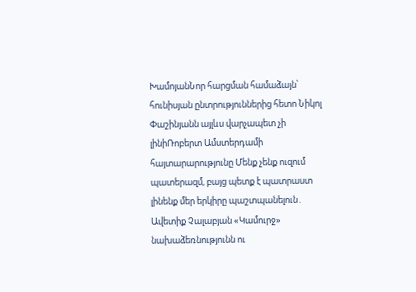ԽամոյանՆոր հարցման համաձայն՝ հունիսյան ընտրություններից հետո Նիկոլ Փաշինյանն այլևս վարչապետ չի լինիՌոբերտ Ամստերդամի հայտարարությունը Մենք չենք ուզում պատերազմ, բայց պետք է պատրաստ լինենք մեր երկիրը պաշտպանելուն․ Ավետիք Չալաբյան «Կամուրջ» նախաձեռնությունն ու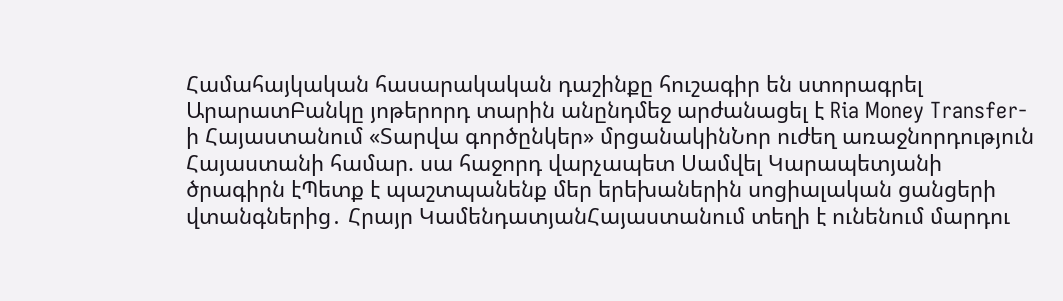Համահայկական հասարակական դաշինքը հուշագիր են ստորագրել ԱրարատԲանկը յոթերորդ տարին անընդմեջ արժանացել է Ria Money Transfer-ի Հայաստանում «Տարվա գործընկեր» մրցանակինՆոր ուժեղ առաջնորդություն Հայաստանի համար. սա հաջորդ վարչապետ Սամվել Կարապետյանի ծրագիրն էՊետք է պաշտպանենք մեր երեխաներին սոցիալական ցանցերի վտանգներից․ Հրայր ԿամենդատյանՀայաստանում տեղի է ունենում մարդու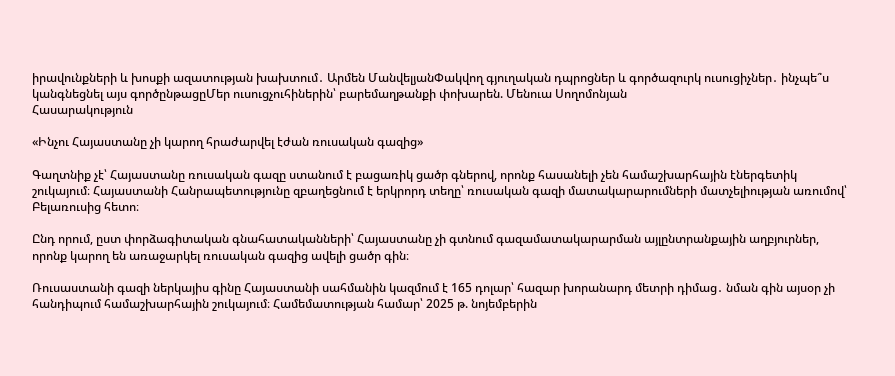իրավունքների և խոսքի ազատության խախտում․ Արմեն ՄանվելյանՓակվող գյուղական դպրոցներ և գործազուրկ ուսուցիչներ․ ինչպե՞ս կանգնեցնել այս գործընթացըՄեր ուսուցչուհիներին՝ բարեմաղթանքի փոխարեն. Մենուա Սողոմոնյան
Հասարակություն

«Ինչու Հայաստանը չի կարող հրաժարվել էժան ռուսական գազից»

Գաղտնիք չէ՝ Հայաստանը ռուսական գազը ստանում է բացառիկ ցածր գներով, որոնք հասանելի չեն համաշխարհային էներգետիկ շուկայում։ Հայաստանի Հանրապետությունը զբաղեցնում է երկրորդ տեղը՝ ռուսական գազի մատակարարումների մատչելիության առումով՝ Բելառուսից հետո։

Ընդ որում, ըստ փորձագիտական գնահատականների՝ Հայաստանը չի գտնում գազամատակարարման այլընտրանքային աղբյուրներ, որոնք կարող են առաջարկել ռուսական գազից ավելի ցածր գին։

Ռուսաստանի գազի ներկայիս գինը Հայաստանի սահմանին կազմում է 165 դոլար՝ հազար խորանարդ մետրի դիմաց․ նման գին այսօր չի հանդիպում համաշխարհային շուկայում։ Համեմատության համար՝ 2025 թ. նոյեմբերին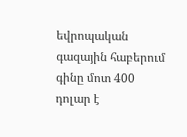եվրոպական գազային հաբերում գինը մոտ 400 դոլար է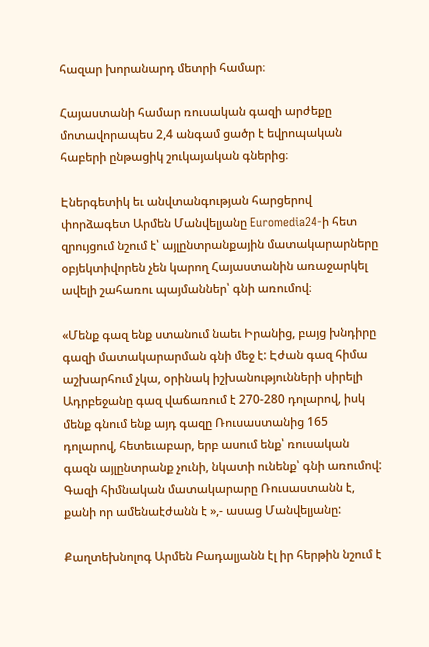հազար խորանարդ մետրի համար։

Հայաստանի համար ռուսական գազի արժեքը մոտավորապես 2,4 անգամ ցածր է եվրոպական հաբերի ընթացիկ շուկայական գներից։

Էներգետիկ եւ անվտանգության հարցերով փորձագետ Արմեն Մանվելյանը Euromedia24-ի հետ զրույցում նշում է՝ այլընտրանքային մատակարարները օբյեկտիվորեն չեն կարող Հայաստանին առաջարկել ավելի շահառու պայմաններ՝ գնի առումով։

«Մենք գազ ենք ստանում նաեւ Իրանից, բայց խնդիրը գազի մատակարարման գնի մեջ է: Էժան գազ հիմա աշխարհում չկա, օրինակ իշխանությունների սիրելի Ադրբեջանը գազ վաճառում է 270-280 դոլարով, իսկ մենք գնում ենք այդ գազը Ռուսաստանից 165 դոլարով, հետեւաբար, երբ ասում ենք՝ ռուսական գազն այլընտրանք չունի, նկատի ունենք՝ գնի առումով: Գազի հիմնական մատակարարը Ռուսաստանն է, քանի որ ամենաէժանն է »,- ասաց Մանվելյանը:

Քաղտեխնոլոգ Արմեն Բադալյանն էլ իր հերթին նշում է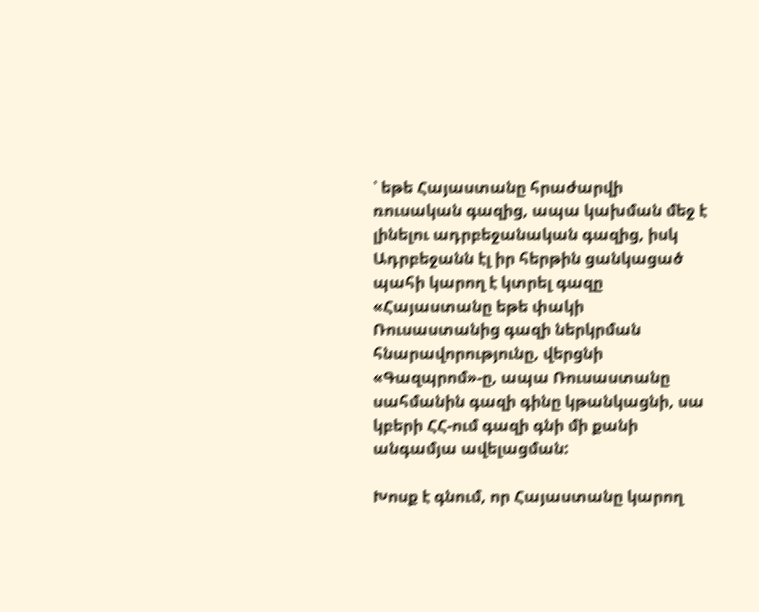՝ եթե Հայաստանը հրաժարվի ռուսական գազից, ապա կախման մեջ է լինելու ադրբեջանական գազից, իսկ Ադրբեջանն էլ իր հերթին ցանկացած պահի կարող է կտրել գազը
«Հայաստանը եթե փակի Ռուսաստանից գազի ներկրման հնարավորությունը, վերցնի «Գազպրոմ»-ը, ապա Ռուսաստանը սահմանին գազի գինը կթանկացնի, սա կբերի ՀՀ-ում գազի գնի մի քանի անգամյա ավելացման:

Խոսք է գնում, որ Հայաստանը կարող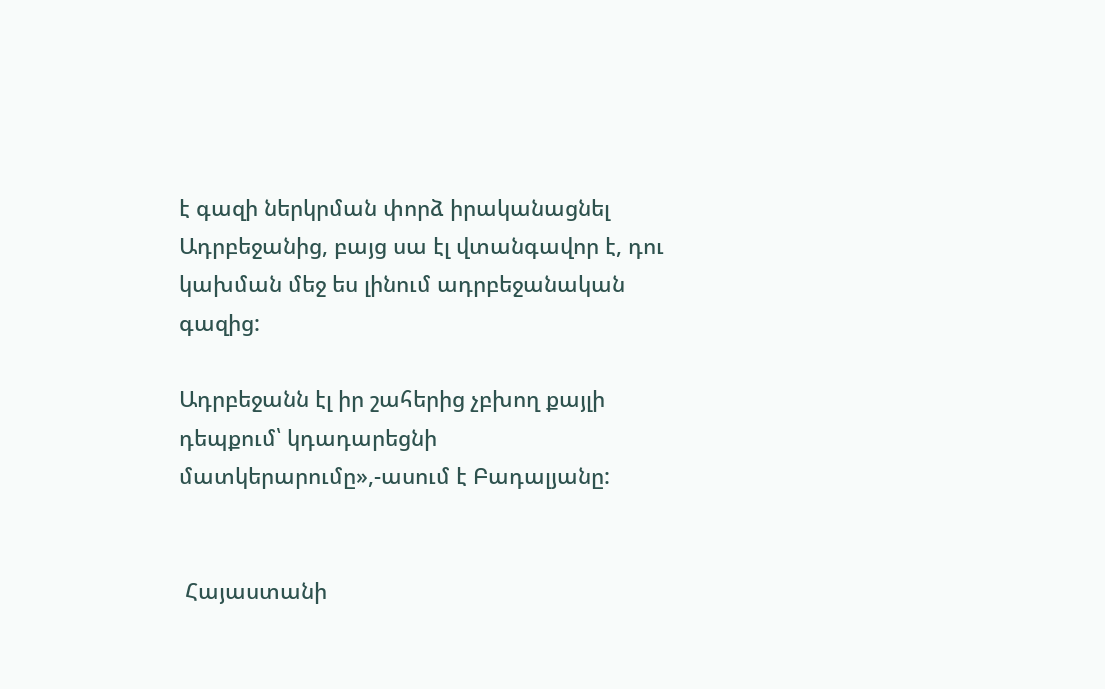է գազի ներկրման փորձ իրականացնել Ադրբեջանից, բայց սա էլ վտանգավոր է, դու կախման մեջ ես լինում ադրբեջանական գազից:

Ադրբեջանն էլ իր շահերից չբխող քայլի դեպքում՝ կդադարեցնի մատկերարումը»,-ասում է Բադալյանը:


 Հայաստանի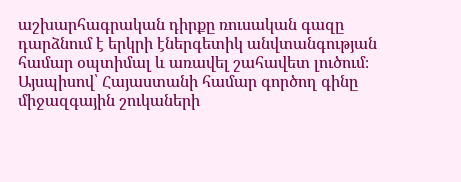աշխարհագրական դիրքը ռուսական գազը դարձնում է երկրի էներգետիկ անվտանգության համար օպտիմալ և առավել շահավետ լուծում։
Այսպիսով՝ Հայաստանի համար գործող գինը միջազգային շուկաների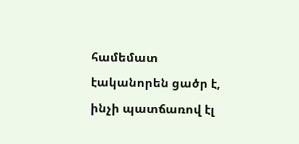համեմատ էականորեն ցածր է, ինչի պատճառով էլ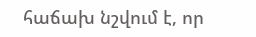հաճախ նշվում է, որ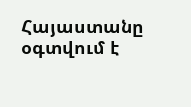Հայաստանը օգտվում է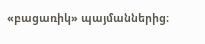«բացառիկ» պայմաններից։